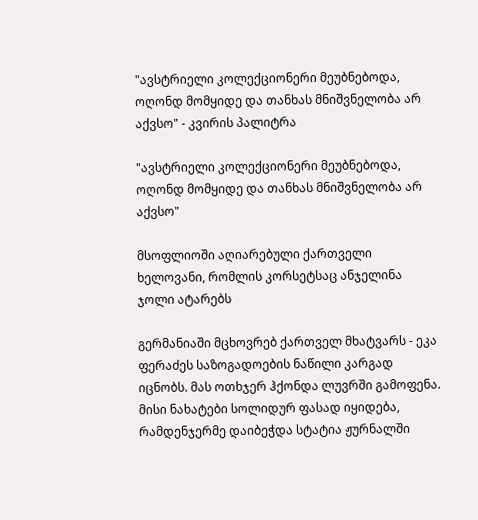"ავსტრიელი კოლექციონერი მეუბნებოდა, ოღონდ მომყიდე და თანხას მნიშვნელობა არ აქვსო" - კვირის პალიტრა

"ავსტრიელი კოლექციონერი მეუბნებოდა, ოღონდ მომყიდე და თანხას მნიშვნელობა არ აქვსო"

მსოფლიოში აღიარებული ქართველი ხელოვანი, რომლის კორსეტსაც ანჯელინა ჯოლი ატარებს

გერმანიაში მცხოვრებ ქართველ მხატვარს - ეკა ფერაძეს საზოგადოების ნაწილი კარგად იცნობს. მას ოთხჯერ ჰქონდა ლუვრში გამოფენა. მისი ნახატები სოლიდურ ფასად იყიდება, რამდენჯერმე დაიბეჭდა სტატია ჟურნალში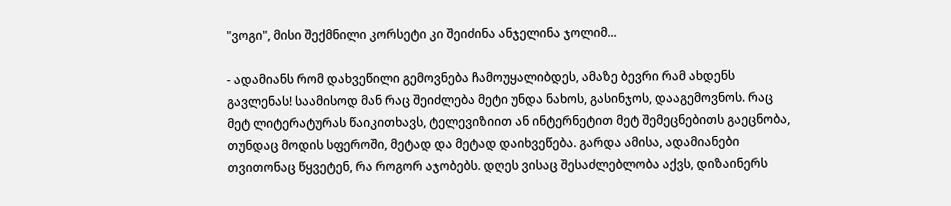"ვოგი", მისი შექმნილი კორსეტი კი შეიძინა ანჯელინა ჯოლიმ...

- ადამიანს რომ დახვეწილი გემოვნება ჩამოუყალიბდეს, ამაზე ბევრი რამ ახდენს გავლენას! საამისოდ მან რაც შეიძლება მეტი უნდა ნახოს, გასინჯოს, დააგემოვნოს. რაც მეტ ლიტერატურას წაიკითხავს, ტელევიზიით ან ინტერნეტით მეტ შემეცნებითს გაეცნობა, თუნდაც მოდის სფეროში, მეტად და მეტად დაიხვეწება. გარდა ამისა, ადამიანები თვითონაც წყვეტენ, რა როგორ აჯობებს. დღეს ვისაც შესაძლებლობა აქვს, დიზაინერს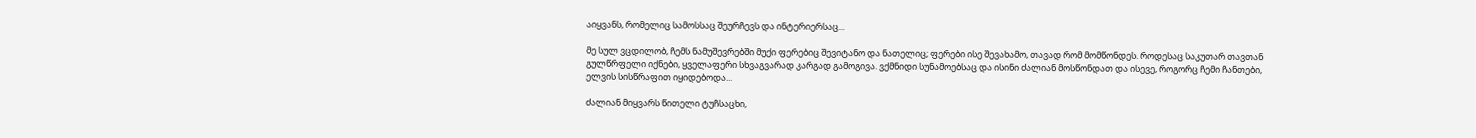აიყვანს, რომელიც სამოსსაც შეურჩევს და ინტერიერსაც...

მე სულ ვცდილობ, ჩემს ნამუშევრებში მუქი ფერებიც შევიტანო და ნათელიც; ფერები ისე შევახამო, თავად რომ მომწონდეს. როდესაც საკუთარ თავთან გულწრფელი იქნები, ყველაფერი სხვაგვარად კარგად გამოგივა. ვქმნიდი სუნამოებსაც და ისინი ძალიან მოსწონდათ და ისევე, როგორც ჩემი ჩანთები, ელვის სისწრაფით იყიდებოდა...

ძალიან მიყვარს წითელი ტუჩსაცხი,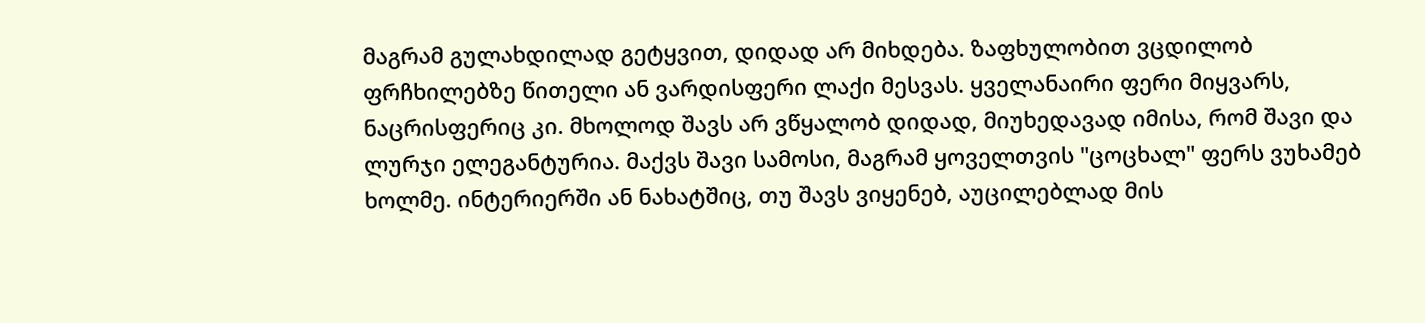მაგრამ გულახდილად გეტყვით, დიდად არ მიხდება. ზაფხულობით ვცდილობ ფრჩხილებზე წითელი ან ვარდისფერი ლაქი მესვას. ყველანაირი ფერი მიყვარს, ნაცრისფერიც კი. მხოლოდ შავს არ ვწყალობ დიდად, მიუხედავად იმისა, რომ შავი და ლურჯი ელეგანტურია. მაქვს შავი სამოსი, მაგრამ ყოველთვის "ცოცხალ" ფერს ვუხამებ ხოლმე. ინტერიერში ან ნახატშიც, თუ შავს ვიყენებ, აუცილებლად მის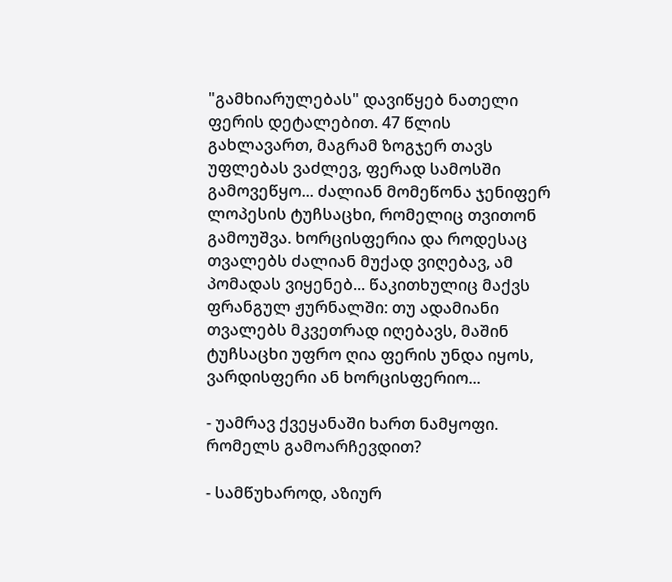"გამხიარულებას" დავიწყებ ნათელი ფერის დეტალებით. 47 წლის გახლავართ, მაგრამ ზოგჯერ თავს უფლებას ვაძლევ, ფერად სამოსში გამოვეწყო... ძალიან მომეწონა ჯენიფერ ლოპესის ტუჩსაცხი, რომელიც თვითონ გამოუშვა. ხორცისფერია და როდესაც თვალებს ძალიან მუქად ვიღებავ, ამ პომადას ვიყენებ... წაკითხულიც მაქვს ფრანგულ ჟურნალში: თუ ადამიანი თვალებს მკვეთრად იღებავს, მაშინ ტუჩსაცხი უფრო ღია ფერის უნდა იყოს, ვარდისფერი ან ხორცისფერიო...

- უამრავ ქვეყანაში ხართ ნამყოფი. რომელს გამოარჩევდით?

- სამწუხაროდ, აზიურ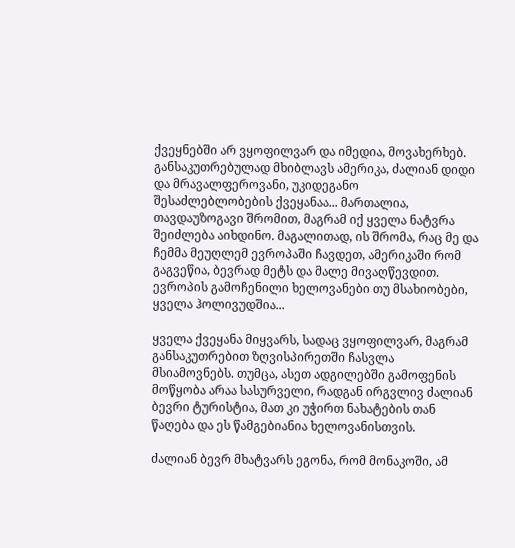ქვეყნებში არ ვყოფილვარ და იმედია, მოვახერხებ. განსაკუთრებულად მხიბლავს ამერიკა, ძალიან დიდი და მრავალფეროვანი, უკიდეგანო შესაძლებლობების ქვეყანაა... მართალია, თავდაუზოგავი შრომით, მაგრამ იქ ყველა ნატვრა შეიძლება აიხდინო. მაგალითად, ის შრომა, რაც მე და ჩემმა მეუღლემ ევროპაში ჩავდეთ, ამერიკაში რომ გაგვეწია, ბევრად მეტს და მალე მივაღწევდით. ევროპის გამოჩენილი ხელოვანები თუ მსახიობები, ყველა ჰოლივუდშია...

ყველა ქვეყანა მიყვარს, სადაც ვყოფილვარ, მაგრამ განსაკუთრებით ზღვისპირეთში ჩასვლა მსიამოვნებს. თუმცა, ასეთ ადგილებში გამოფენის მოწყობა არაა სასურველი, რადგან ირგვლივ ძალიან ბევრი ტურისტია, მათ კი უჭირთ ნახატების თან წაღება და ეს წამგებიანია ხელოვანისთვის.

ძალიან ბევრ მხატვარს ეგონა, რომ მონაკოში, ამ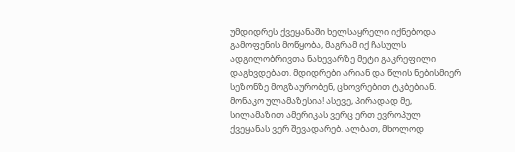უმდიდრეს ქვეყანაში ხელსაყრელი იქნებოდა გამოფენის მოწყობა, მაგრამ იქ ჩასულს ადგილობრივთა ნახევარზე მეტი გაკრეფილი დაგხვდებათ. მდიდრები არიან და წლის ნებისმიერ სეზონზე მოგზაურობენ, ცხოვრებით ტკბებიან. მონაკო ულამაზესია! ასევე, პირადად მე, სილამაზით ამერიკას ვერც ერთ ევროპულ ქვეყანას ვერ შევადარებ. ალბათ, მხოლოდ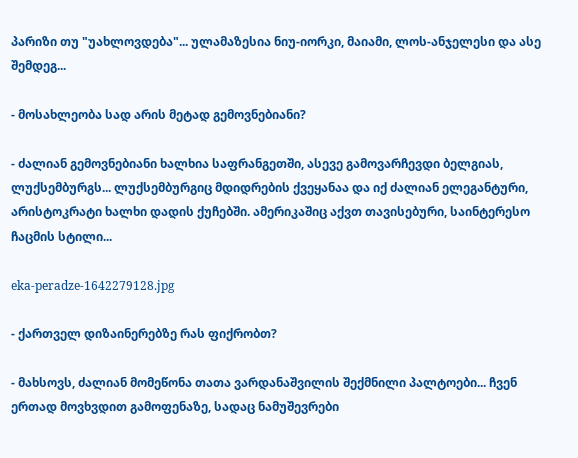პარიზი თუ "უახლოვდება"... ულამაზესია ნიუ-იორკი, მაიამი, ლოს-ანჯელესი და ასე შემდეგ...

- მოსახლეობა სად არის მეტად გემოვნებიანი?

- ძალიან გემოვნებიანი ხალხია საფრანგეთში, ასევე გამოვარჩევდი ბელგიას, ლუქსემბურგს... ლუქსემბურგიც მდიდრების ქვეყანაა და იქ ძალიან ელეგანტური, არისტოკრატი ხალხი დადის ქუჩებში. ამერიკაშიც აქვთ თავისებური, საინტერესო ჩაცმის სტილი...

eka-peradze-1642279128.jpg

- ქართველ დიზაინერებზე რას ფიქრობთ?

- მახსოვს, ძალიან მომეწონა თათა ვარდანაშვილის შექმნილი პალტოები... ჩვენ ერთად მოვხვდით გამოფენაზე, სადაც ნამუშევრები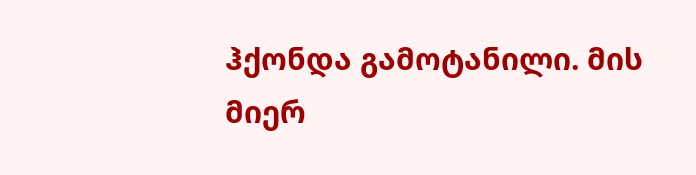ჰქონდა გამოტანილი. მის მიერ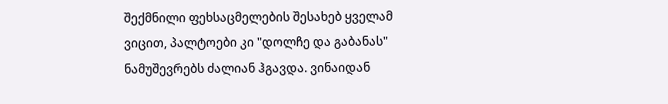შექმნილი ფეხსაცმელების შესახებ ყველამ ვიცით, პალტოები კი "დოლჩე და გაბანას" ნამუშევრებს ძალიან ჰგავდა. ვინაიდან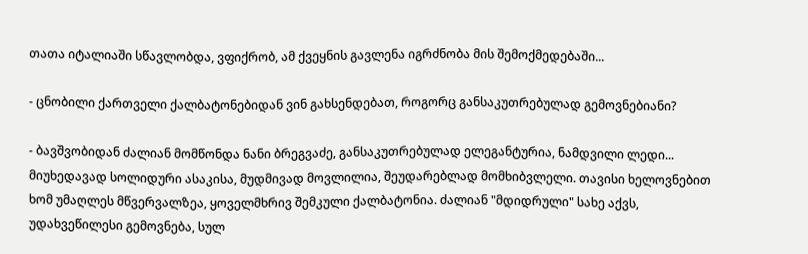თათა იტალიაში სწავლობდა, ვფიქრობ, ამ ქვეყნის გავლენა იგრძნობა მის შემოქმედებაში...

- ცნობილი ქართველი ქალბატონებიდან ვინ გახსენდებათ, როგორც განსაკუთრებულად გემოვნებიანი?

- ბავშვობიდან ძალიან მომწონდა ნანი ბრეგვაძე, განსაკუთრებულად ელეგანტურია, ნამდვილი ლედი... მიუხედავად სოლიდური ასაკისა, მუდმივად მოვლილია, შეუდარებლად მომხიბვლელი. თავისი ხელოვნებით ხომ უმაღლეს მწვერვალზეა, ყოველმხრივ შემკული ქალბატონია. ძალიან "მდიდრული" სახე აქვს, უდახვეწილესი გემოვნება, სულ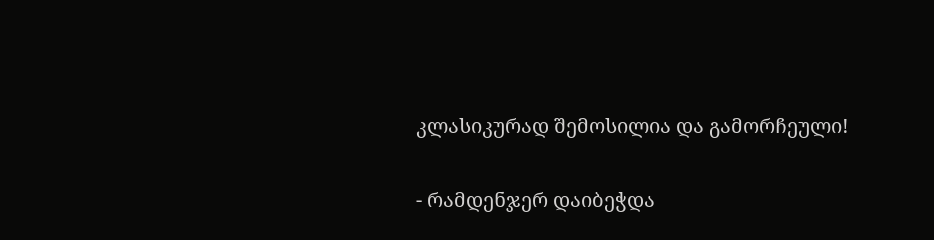კლასიკურად შემოსილია და გამორჩეული!

- რამდენჯერ დაიბეჭდა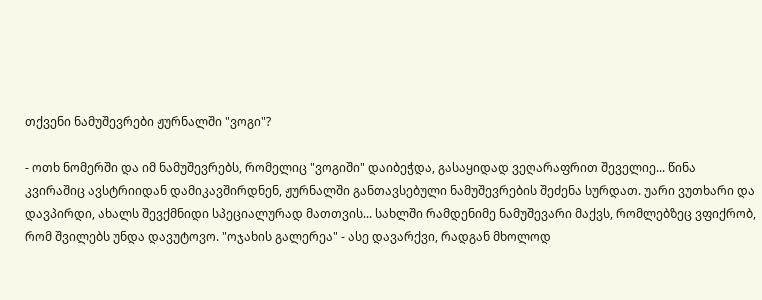თქვენი ნამუშევრები ჟურნალში "ვოგი"?

- ოთხ ნომერში და იმ ნამუშევრებს, რომელიც "ვოგიში" დაიბეჭდა, გასაყიდად ვეღარაფრით შეველიე... წინა კვირაშიც ავსტრიიდან დამიკავშირდნენ, ჟურნალში განთავსებული ნამუშევრების შეძენა სურდათ. უარი ვუთხარი და დავპირდი, ახალს შევქმნიდი სპეციალურად მათთვის... სახლში რამდენიმე ნამუშევარი მაქვს, რომლებზეც ვფიქრობ, რომ შვილებს უნდა დავუტოვო. "ოჯახის გალერეა" - ასე დავარქვი, რადგან მხოლოდ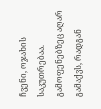ჩვენი, ოჯახის საკუთრებაა. გამოფენებზეც აღარ გამაქვს, რადგან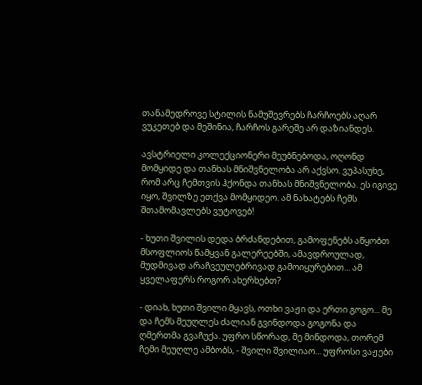თანამედროვე სტილის ნამუშევრებს ჩარჩოებს აღარ ვუკეთებ და მეშინია, ჩარჩოს გარეშე არ დაზიანდეს.

ავსტრიელი კოლექციონერი მეუბნებოდა, ოღონდ მომყიდე და თანხას მნიშვნელობა არ აქვსო. ვუპასუხე, რომ არც ჩემთვის ჰქონდა თანხას მნიშვნელობა. ეს იგივე იყო, შვილზე ეთქვა მომყიდეო. ამ ნახატებს ჩემს შთამომავლებს ვუტოვებ!

- ხუთი შვილის დედა ბრძანდებით, გამოფენებს აწყობთ მსოფლიოს წამყვან გალერეებში, ამავდროულად, მუდმივად არაჩვეულებრივად გამოიყურებით... ამ ყველაფერს როგორ ახერხებთ?

- დიახ, ხუთი შვილი მყავს, ოთხი ვაჟი და ერთი გოგო... მე და ჩემს მეუღლეს ძალიან გვინდოდა გოგონა და ღმერთმა გვაჩუქა. უფრო სწორად, მე მინდოდა, თორემ ჩემი მეუღლე ამბობს, - შვილი შვილიაო... უფროსი ვაჟები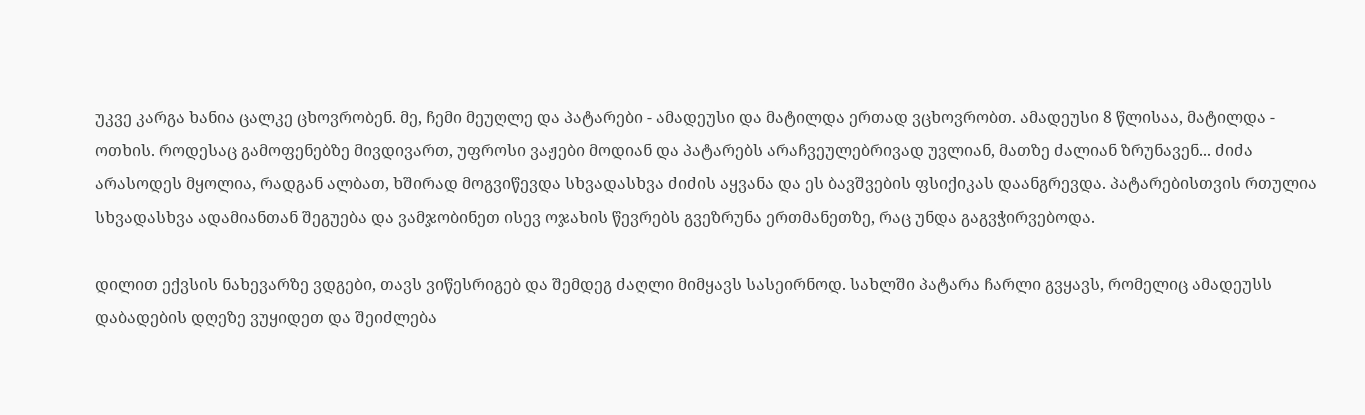უკვე კარგა ხანია ცალკე ცხოვრობენ. მე, ჩემი მეუღლე და პატარები - ამადეუსი და მატილდა ერთად ვცხოვრობთ. ამადეუსი 8 წლისაა, მატილდა - ოთხის. როდესაც გამოფენებზე მივდივართ, უფროსი ვაჟები მოდიან და პატარებს არაჩვეულებრივად უვლიან, მათზე ძალიან ზრუნავენ... ძიძა არასოდეს მყოლია, რადგან ალბათ, ხშირად მოგვიწევდა სხვადასხვა ძიძის აყვანა და ეს ბავშვების ფსიქიკას დაანგრევდა. პატარებისთვის რთულია სხვადასხვა ადამიანთან შეგუება და ვამჯობინეთ ისევ ოჯახის წევრებს გვეზრუნა ერთმანეთზე, რაც უნდა გაგვჭირვებოდა.

დილით ექვსის ნახევარზე ვდგები, თავს ვიწესრიგებ და შემდეგ ძაღლი მიმყავს სასეირნოდ. სახლში პატარა ჩარლი გვყავს, რომელიც ამადეუსს დაბადების დღეზე ვუყიდეთ და შეიძლება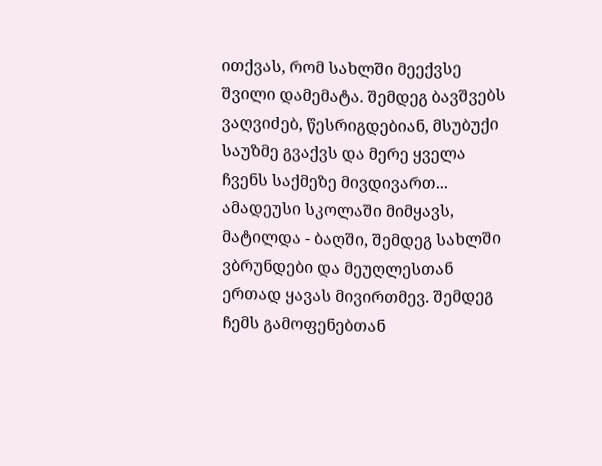ითქვას, რომ სახლში მეექვსე შვილი დამემატა. შემდეგ ბავშვებს ვაღვიძებ, წესრიგდებიან, მსუბუქი საუზმე გვაქვს და მერე ყველა ჩვენს საქმეზე მივდივართ... ამადეუსი სკოლაში მიმყავს, მატილდა - ბაღში, შემდეგ სახლში ვბრუნდები და მეუღლესთან ერთად ყავას მივირთმევ. შემდეგ ჩემს გამოფენებთან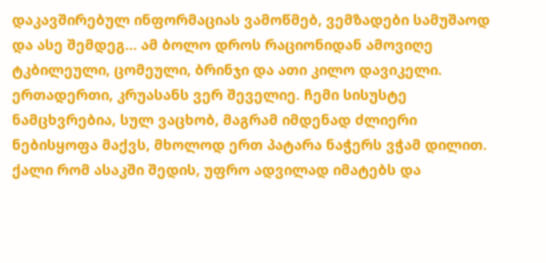დაკავშირებულ ინფორმაციას ვამოწმებ, ვემზადები სამუშაოდ და ასე შემდეგ... ამ ბოლო დროს რაციონიდან ამოვიღე ტკბილეული, ცომეული, ბრინჯი და ათი კილო დავიკელი. ერთადერთი, კრუასანს ვერ შეველიე. ჩემი სისუსტე ნამცხვრებია, სულ ვაცხობ, მაგრამ იმდენად ძლიერი ნებისყოფა მაქვს, მხოლოდ ერთ პატარა ნაჭერს ვჭამ დილით. ქალი რომ ასაკში შედის, უფრო ადვილად იმატებს და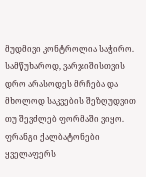მუდმივი კონტროლია საჭირო. სამწუხაროდ, ვარჯიშისთვის დრო არასოდეს მრჩება და მხოლოდ საკვების შეზღუდვით თუ შევძლებ ფორმაში ვიყო. ფრანგი ქალბატონები ყველაფერს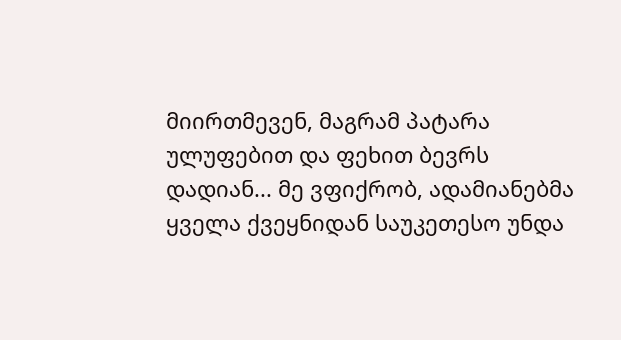მიირთმევენ, მაგრამ პატარა ულუფებით და ფეხით ბევრს დადიან... მე ვფიქრობ, ადამიანებმა ყველა ქვეყნიდან საუკეთესო უნდა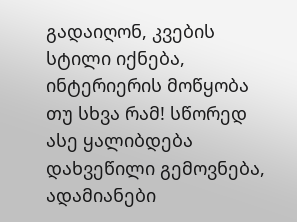გადაიღონ, კვების სტილი იქნება, ინტერიერის მოწყობა თუ სხვა რამ! სწორედ ასე ყალიბდება დახვეწილი გემოვნება, ადამიანები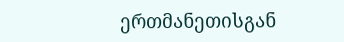ერთმანეთისგან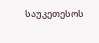საუკეთესოს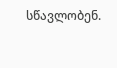სწავლობენ.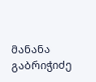მანანა გაბრიჭიძე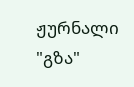ჟურნალი "გზა"